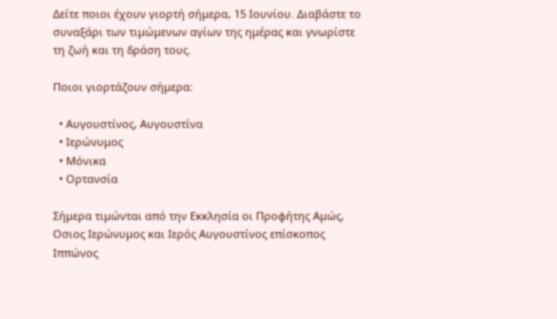Δείτε ποιοι έχουν γιορτή σήμερα, 15 Ιουνίου. Διαβάστε το συναξάρι των τιμώμενων αγίων της ημέρας και γνωρίστε τη ζωή και τη δράση τους.

Ποιοι γιορτάζουν σήμερα:

  • Αυγουστίνος, Αυγουστίνα
  • Ιερώνυμος
  • Μόνικα
  • Ορτανσία

Σήμερα τιμώνται από την Εκκλησία οι Προφήτης Αμώς, Οσιος Ιερώνυμος και Ιερός Αυγουστίνος επίσκοπος Ιππώνος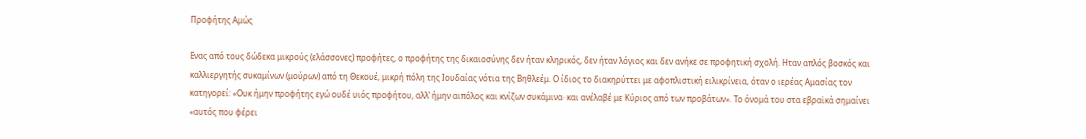Προφήτης Αμώς

Ενας από τους δώδεκα μικρούς (ελάσσονες) προφήτες, ο προφήτης της δικαιοσύνης δεν ήταν κληρικός, δεν ήταν λόγιος και δεν ανήκε σε προφητική σχολή. Ηταν απλός βοσκός και καλλιεργητής συκαμίνων (μούρων) από τη Θεκουέ, μικρή πόλη της Ιουδαίας νότια της Βηθλεέμ. Ο ίδιος το διακηρύττει με αφοπλιστική ειλικρίνεια, όταν ο ιερέας Αμασίας τον κατηγορεί: «Ουκ ήμην προφήτης εγώ ουδέ υιός προφήτου, αλλ’ ήμην αιπόλος και κνίζων συκάμινα· και ανέλαβέ με Κύριος από των προβάτων». Το όνομά του στα εβραϊκά σημαίνει «αυτός που φέρει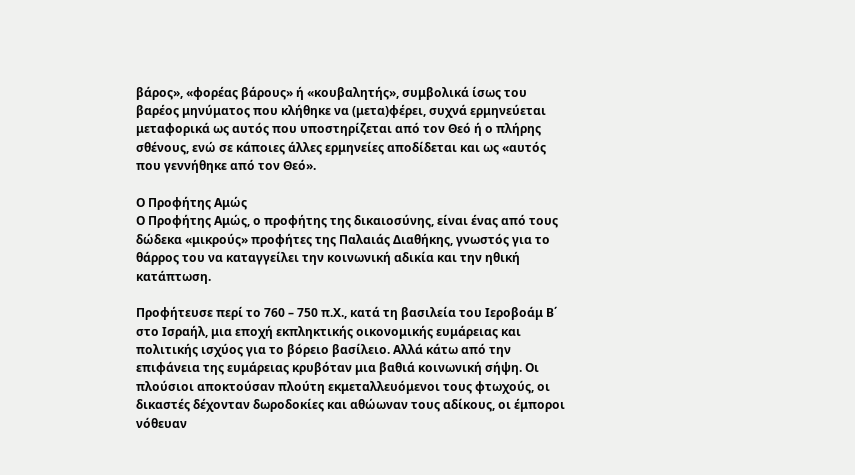βάρος», «φορέας βάρους» ή «κουβαλητής», συμβολικά ίσως του βαρέος μηνύματος που κλήθηκε να (μετα)φέρει, συχνά ερμηνεύεται μεταφορικά ως αυτός που υποστηρίζεται από τον Θεό ή ο πλήρης σθένους, ενώ σε κάποιες άλλες ερμηνείες αποδίδεται και ως «αυτός που γεννήθηκε από τον Θεό».

Ο Προφήτης Αμώς
Ο Προφήτης Αμώς, ο προφήτης της δικαιοσύνης, είναι ένας από τους δώδεκα «μικρούς» προφήτες της Παλαιάς Διαθήκης, γνωστός για το θάρρος του να καταγγείλει την κοινωνική αδικία και την ηθική κατάπτωση.

Προφήτευσε περί το 760 – 750 π.Χ., κατά τη βασιλεία του Ιεροβοάμ Β΄ στο Ισραήλ, μια εποχή εκπληκτικής οικονομικής ευμάρειας και πολιτικής ισχύος για το βόρειο βασίλειο. Αλλά κάτω από την επιφάνεια της ευμάρειας κρυβόταν μια βαθιά κοινωνική σήψη. Οι πλούσιοι αποκτούσαν πλούτη εκμεταλλευόμενοι τους φτωχούς, οι δικαστές δέχονταν δωροδοκίες και αθώωναν τους αδίκους, οι έμποροι νόθευαν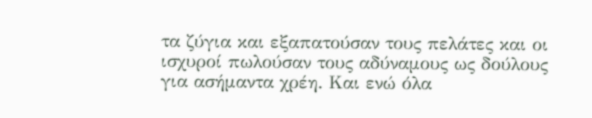τα ζύγια και εξαπατούσαν τους πελάτες και οι ισχυροί πωλούσαν τους αδύναμους ως δούλους για ασήμαντα χρέη. Και ενώ όλα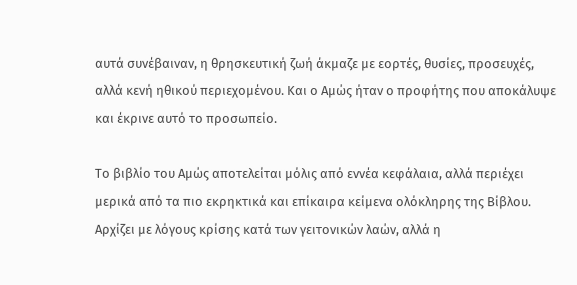αυτά συνέβαιναν, η θρησκευτική ζωή άκμαζε με εορτές, θυσίες, προσευχές, αλλά κενή ηθικού περιεχομένου. Και ο Αμώς ήταν ο προφήτης που αποκάλυψε και έκρινε αυτό το προσωπείο.

Το βιβλίο του Αμώς αποτελείται μόλις από εννέα κεφάλαια, αλλά περιέχει μερικά από τα πιο εκρηκτικά και επίκαιρα κείμενα ολόκληρης της Βίβλου. Αρχίζει με λόγους κρίσης κατά των γειτονικών λαών, αλλά η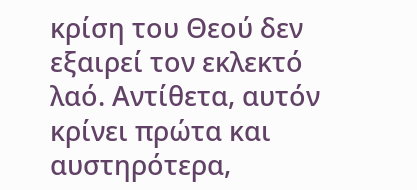κρίση του Θεού δεν εξαιρεί τον εκλεκτό λαό. Αντίθετα, αυτόν κρίνει πρώτα και αυστηρότερα,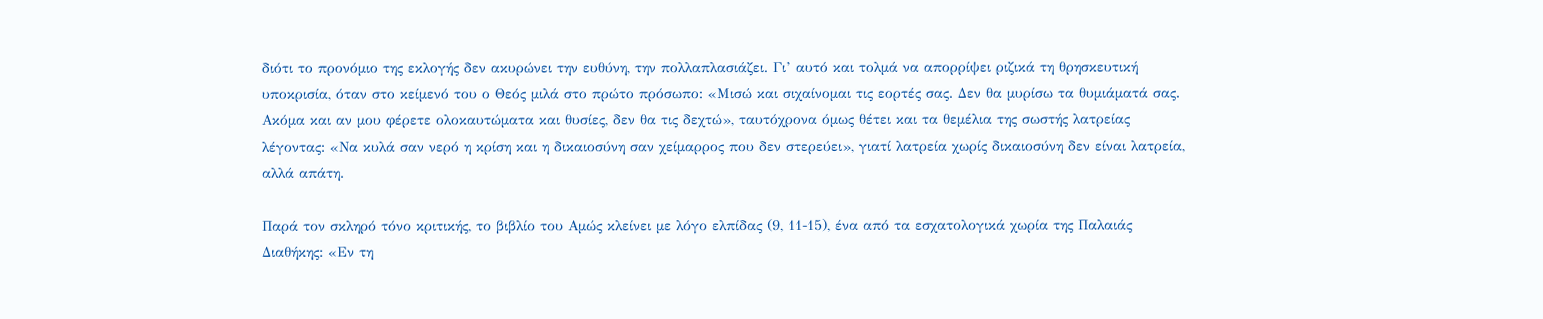διότι το προνόμιο της εκλογής δεν ακυρώνει την ευθύνη, την πολλαπλασιάζει. Γι’ αυτό και τολμά να απορρίψει ριζικά τη θρησκευτική υποκρισία, όταν στο κείμενό του ο Θεός μιλά στο πρώτο πρόσωπο: «Μισώ και σιχαίνομαι τις εορτές σας. Δεν θα μυρίσω τα θυμιάματά σας. Ακόμα και αν μου φέρετε ολοκαυτώματα και θυσίες, δεν θα τις δεχτώ», ταυτόχρονα όμως θέτει και τα θεμέλια της σωστής λατρείας λέγοντας: «Να κυλά σαν νερό η κρίση και η δικαιοσύνη σαν χείμαρρος που δεν στερεύει», γιατί λατρεία χωρίς δικαιοσύνη δεν είναι λατρεία, αλλά απάτη.

Παρά τον σκληρό τόνο κριτικής, το βιβλίο του Αμώς κλείνει με λόγο ελπίδας (9, 11-15), ένα από τα εσχατολογικά χωρία της Παλαιάς Διαθήκης: «Εν τη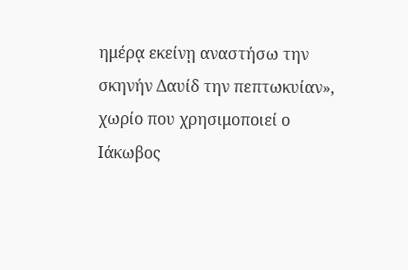ημέρᾳ εκείνῃ αναστήσω την σκηνήν Δαυίδ την πεπτωκυίαν», χωρίο που χρησιμοποιεί ο Ιάκωβος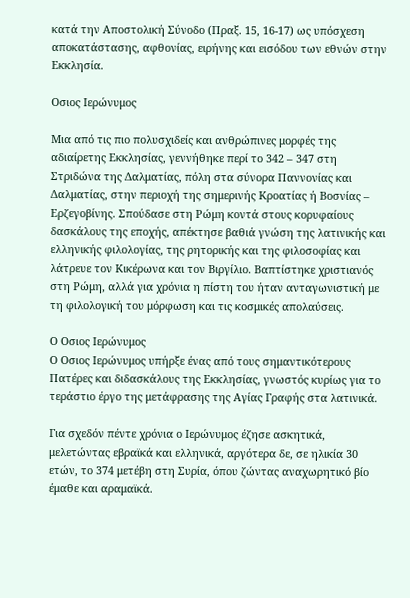κατά την Αποστολική Σύνοδο (Πραξ. 15, 16-17) ως υπόσχεση αποκατάστασης, αφθονίας, ειρήνης και εισόδου των εθνών στην Εκκλησία.

Οσιος Ιερώνυμος

Μια από τις πιο πολυσχιδείς και ανθρώπινες μορφές της αδιαίρετης Εκκλησίας, γεννήθηκε περί το 342 – 347 στη Στριδώνα της Δαλματίας, πόλη στα σύνορα Παννονίας και Δαλματίας, στην περιοχή της σημερινής Κροατίας ή Βοσνίας – Ερζεγοβίνης. Σπούδασε στη Ρώμη κοντά στους κορυφαίους δασκάλους της εποχής, απέκτησε βαθιά γνώση της λατινικής και ελληνικής φιλολογίας, της ρητορικής και της φιλοσοφίας και λάτρευε τον Κικέρωνα και τον Βιργίλιο. Βαπτίστηκε χριστιανός στη Ρώμη, αλλά για χρόνια η πίστη του ήταν ανταγωνιστική με τη φιλολογική του μόρφωση και τις κοσμικές απολαύσεις.

Ο Οσιος Ιερώνυμος
Ο Οσιος Ιερώνυμος υπήρξε ένας από τους σημαντικότερους Πατέρες και διδασκάλους της Εκκλησίας, γνωστός κυρίως για το τεράστιο έργο της μετάφρασης της Αγίας Γραφής στα λατινικά.

Για σχεδόν πέντε χρόνια ο Ιερώνυμος έζησε ασκητικά, μελετώντας εβραϊκά και ελληνικά, αργότερα δε, σε ηλικία 30 ετών, το 374 μετέβη στη Συρία, όπου ζώντας αναχωρητικό βίο έμαθε και αραμαϊκά.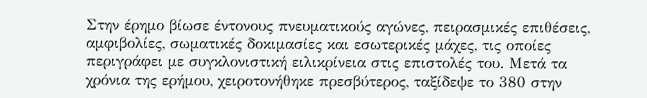Στην έρημο βίωσε έντονους πνευματικούς αγώνες, πειρασμικές επιθέσεις, αμφιβολίες, σωματικές δοκιμασίες και εσωτερικές μάχες, τις οποίες περιγράφει με συγκλονιστική ειλικρίνεια στις επιστολές του. Μετά τα χρόνια της ερήμου, χειροτονήθηκε πρεσβύτερος, ταξίδεψε το 380 στην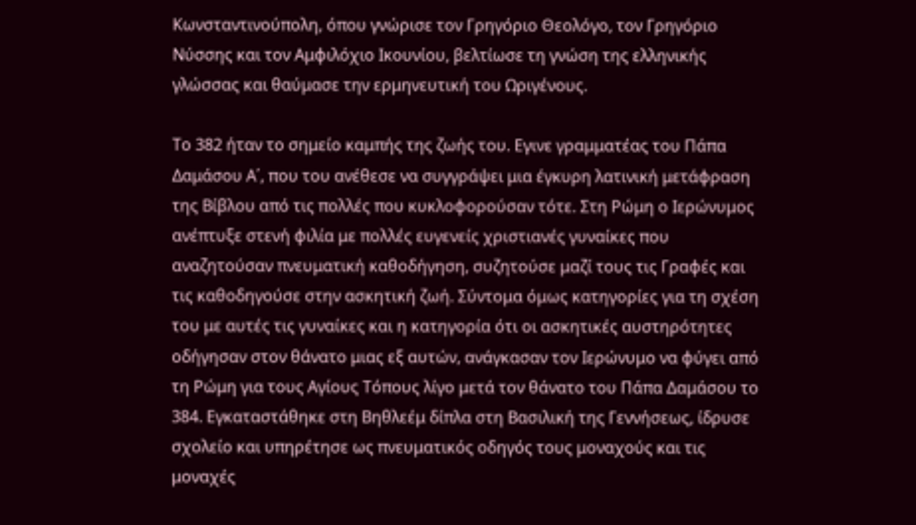Κωνσταντινούπολη, όπου γνώρισε τον Γρηγόριο Θεολόγο, τον Γρηγόριο Νύσσης και τον Αμφιλόχιο Ικουνίου, βελτίωσε τη γνώση της ελληνικής γλώσσας και θαύμασε την ερμηνευτική του Ωριγένους.

Το 382 ήταν το σημείο καμπής της ζωής του. Εγινε γραμματέας του Πάπα Δαμάσου Α΄, που του ανέθεσε να συγγράψει μια έγκυρη λατινική μετάφραση της Βίβλου από τις πολλές που κυκλοφορούσαν τότε. Στη Ρώμη ο Ιερώνυμος ανέπτυξε στενή φιλία με πολλές ευγενείς χριστιανές γυναίκες που αναζητούσαν πνευματική καθοδήγηση, συζητούσε μαζί τους τις Γραφές και τις καθοδηγούσε στην ασκητική ζωή. Σύντομα όμως κατηγορίες για τη σχέση του με αυτές τις γυναίκες και η κατηγορία ότι οι ασκητικές αυστηρότητες οδήγησαν στον θάνατο μιας εξ αυτών, ανάγκασαν τον Ιερώνυμο να φύγει από τη Ρώμη για τους Αγίους Τόπους λίγο μετά τον θάνατο του Πάπα Δαμάσου το 384. Εγκαταστάθηκε στη Βηθλεέμ δίπλα στη Βασιλική της Γεννήσεως, ίδρυσε σχολείο και υπηρέτησε ως πνευματικός οδηγός τους μοναχούς και τις μοναχές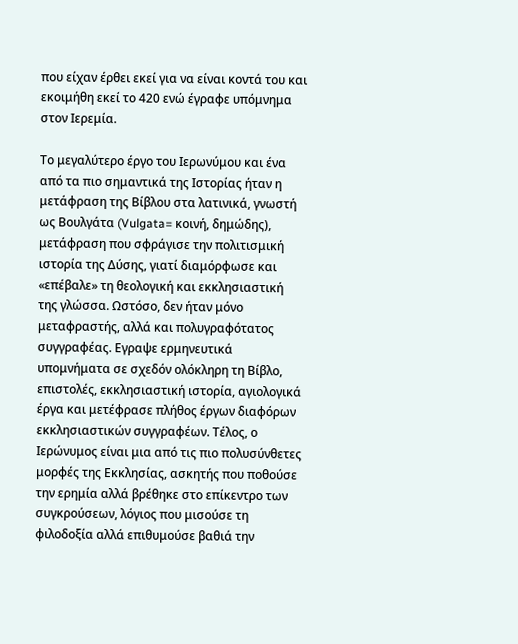που είχαν έρθει εκεί για να είναι κοντά του και εκοιμήθη εκεί το 420 ενώ έγραφε υπόμνημα στον Ιερεμία.

Το μεγαλύτερο έργο του Ιερωνύμου και ένα από τα πιο σημαντικά της Ιστορίας ήταν η μετάφραση της Βίβλου στα λατινικά, γνωστή ως Βουλγάτα (Vulgata= κοινή, δημώδης), μετάφραση που σφράγισε την πολιτισμική ιστορία της Δύσης, γιατί διαμόρφωσε και «επέβαλε» τη θεολογική και εκκλησιαστική της γλώσσα. Ωστόσο, δεν ήταν μόνο μεταφραστής, αλλά και πολυγραφότατος συγγραφέας. Εγραψε ερμηνευτικά υπομνήματα σε σχεδόν ολόκληρη τη Βίβλο, επιστολές, εκκλησιαστική ιστορία, αγιολογικά έργα και μετέφρασε πλήθος έργων διαφόρων εκκλησιαστικών συγγραφέων. Τέλος, ο Ιερώνυμος είναι μια από τις πιο πολυσύνθετες μορφές της Εκκλησίας, ασκητής που ποθούσε την ερημία αλλά βρέθηκε στο επίκεντρο των συγκρούσεων, λόγιος που μισούσε τη φιλοδοξία αλλά επιθυμούσε βαθιά την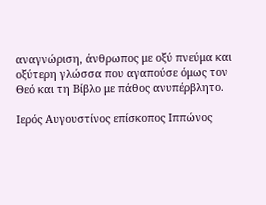αναγνώριση, άνθρωπος με οξύ πνεύμα και οξύτερη γλώσσα που αγαπούσε όμως τον Θεό και τη Βίβλο με πάθος ανυπέρβλητο.

Ιερός Αυγουστίνος επίσκοπος Ιππώνος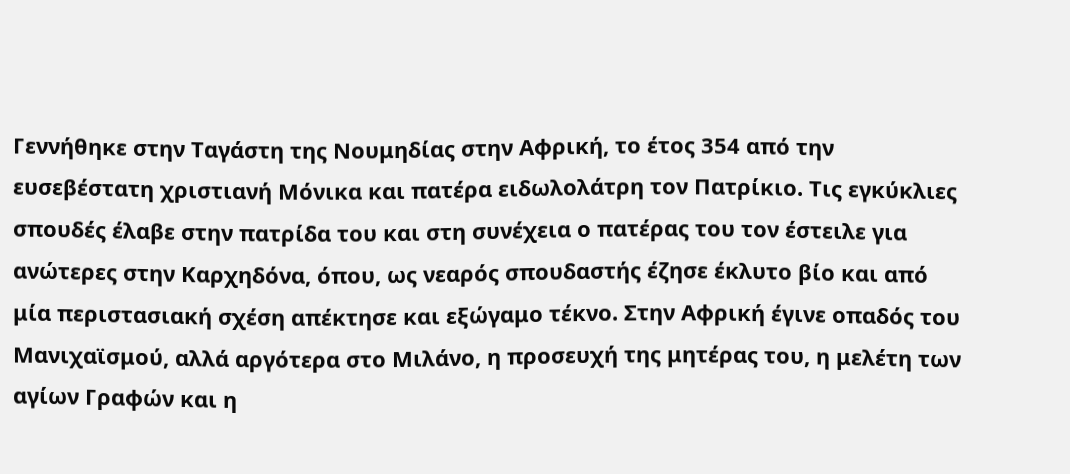Γεννήθηκε στην Ταγάστη της Νουμηδίας στην Αφρική, το έτος 354 από την ευσεβέστατη χριστιανή Μόνικα και πατέρα ειδωλολάτρη τον Πατρίκιο. Τις εγκύκλιες σπουδές έλαβε στην πατρίδα του και στη συνέχεια ο πατέρας του τον έστειλε για ανώτερες στην Καρχηδόνα, όπου, ως νεαρός σπουδαστής έζησε έκλυτο βίο και από μία περιστασιακή σχέση απέκτησε και εξώγαμο τέκνο. Στην Αφρική έγινε οπαδός του Μανιχαϊσμού, αλλά αργότερα στο Μιλάνο, η προσευχή της μητέρας του, η μελέτη των αγίων Γραφών και η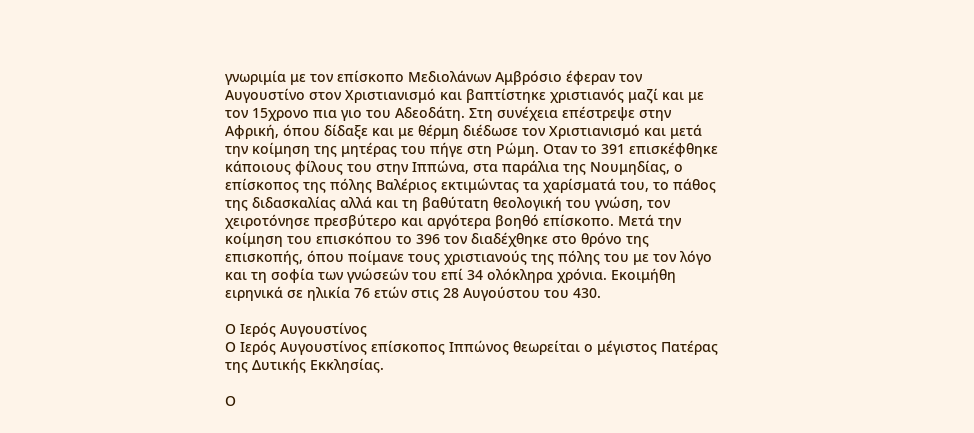γνωριμία με τον επίσκοπο Μεδιολάνων Αμβρόσιο έφεραν τον Αυγουστίνο στον Χριστιανισμό και βαπτίστηκε χριστιανός μαζί και με τον 15χρονο πια γιο του Αδεοδάτη. Στη συνέχεια επέστρεψε στην Αφρική, όπου δίδαξε και με θέρμη διέδωσε τον Χριστιανισμό και μετά την κοίμηση της μητέρας του πήγε στη Ρώμη. Οταν το 391 επισκέφθηκε κάποιους φίλους του στην Ιππώνα, στα παράλια της Νουμηδίας, ο επίσκοπος της πόλης Βαλέριος εκτιμώντας τα χαρίσματά του, το πάθος της διδασκαλίας αλλά και τη βαθύτατη θεολογική του γνώση, τον χειροτόνησε πρεσβύτερο και αργότερα βοηθό επίσκοπο. Μετά την κοίμηση του επισκόπου το 396 τον διαδέχθηκε στο θρόνο της επισκοπής, όπου ποίμανε τους χριστιανούς της πόλης του με τον λόγο και τη σοφία των γνώσεών του επί 34 ολόκληρα χρόνια. Εκοιμήθη ειρηνικά σε ηλικία 76 ετών στις 28 Αυγούστου του 430.

Ο Ιερός Αυγουστίνος
Ο Ιερός Αυγουστίνος επίσκοπος Ιππώνος θεωρείται ο μέγιστος Πατέρας της Δυτικής Εκκλησίας.

Ο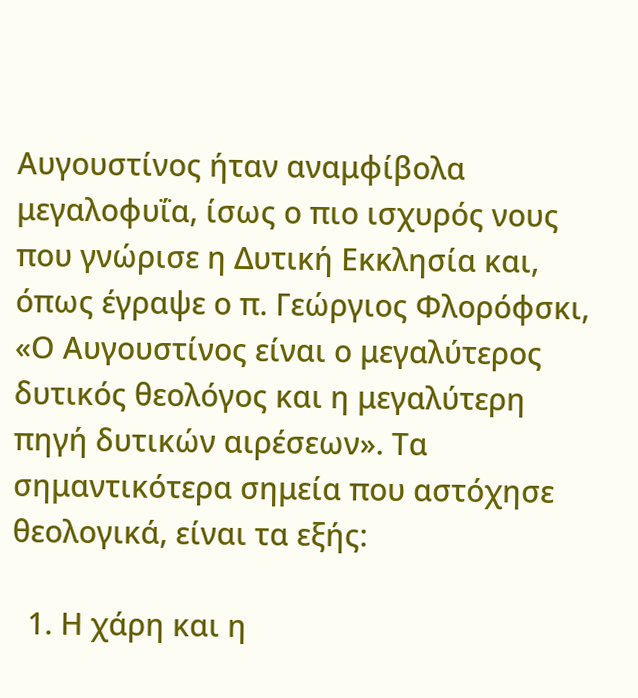Αυγουστίνος ήταν αναμφίβολα μεγαλοφυΐα, ίσως ο πιο ισχυρός νους που γνώρισε η Δυτική Εκκλησία και, όπως έγραψε ο π. Γεώργιος Φλορόφσκι, «Ο Αυγουστίνος είναι ο μεγαλύτερος δυτικός θεολόγος και η μεγαλύτερη πηγή δυτικών αιρέσεων». Τα σημαντικότερα σημεία που αστόχησε θεολογικά, είναι τα εξής:

  1. Η χάρη και η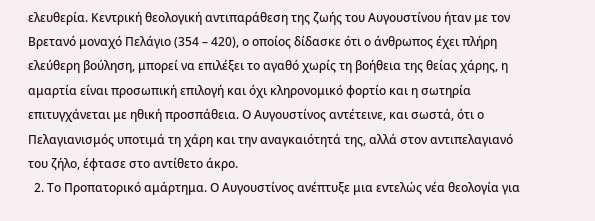ελευθερία. Κεντρική θεολογική αντιπαράθεση της ζωής του Αυγουστίνου ήταν με τον Βρετανό μοναχό Πελάγιο (354 – 420), ο οποίος δίδασκε ότι ο άνθρωπος έχει πλήρη ελεύθερη βούληση, μπορεί να επιλέξει το αγαθό χωρίς τη βοήθεια της θείας χάρης, η αμαρτία είναι προσωπική επιλογή και όχι κληρονομικό φορτίο και η σωτηρία επιτυγχάνεται με ηθική προσπάθεια. Ο Αυγουστίνος αντέτεινε, και σωστά, ότι ο Πελαγιανισμός υποτιμά τη χάρη και την αναγκαιότητά της, αλλά στον αντιπελαγιανό του ζήλο, έφτασε στο αντίθετο άκρο.
  2. Το Προπατορικό αμάρτημα. Ο Αυγουστίνος ανέπτυξε μια εντελώς νέα θεολογία για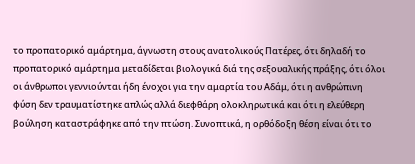το προπατορικό αμάρτημα, άγνωστη στους ανατολικούς Πατέρες, ότι δηλαδή το προπατορικό αμάρτημα μεταδίδεται βιολογικά διά της σεξουαλικής πράξης, ότι όλοι οι άνθρωποι γεννιούνται ήδη ένοχοι για την αμαρτία του Αδάμ, ότι η ανθρώπινη φύση δεν τραυματίστηκε απλώς αλλά διεφθάρη ολοκληρωτικά και ότι η ελεύθερη βούληση καταστράφηκε από την πτώση. Συνοπτικά, η ορθόδοξη θέση είναι ότι το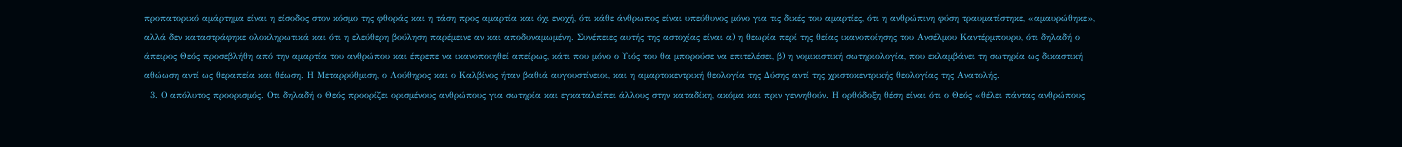προπατορικό αμάρτημα είναι η είσοδος στον κόσμο της φθοράς και η τάση προς αμαρτία και όχι ενοχή, ότι κάθε άνθρωπος είναι υπεύθυνος μόνο για τις δικές του αμαρτίες, ότι η ανθρώπινη φύση τραυματίστηκε, «αμαυρώθηκε», αλλά δεν καταστράφηκε ολοκληρωτικά και ότι η ελεύθερη βούληση παρέμεινε αν και αποδυναμωμένη. Συνέπειες αυτής της αστοχίας είναι α) η θεωρία περί της θείας ικανοποίησης του Ανσέλμου Καντέρμπουρυ, ότι δηλαδή ο άπειρος Θεός προσεβλήθη από την αμαρτία του ανθρώπου και έπρεπε να ικανοποιηθεί απείρως, κάτι που μόνο ο Υιός του θα μπορούσε να επιτελέσει, β) η νομικιστική σωτηριολογία, που εκλαμβάνει τη σωτηρία ως δικαστική αθώωση αντί ως θεραπεία και θέωση. Η Μεταρρύθμιση, ο Λούθηρος και ο Καλβίνος ήταν βαθιά αυγουστίνειοι, και η αμαρτοκεντρική θεολογία της Δύσης αντί της χριστοκεντρικής θεολογίας της Ανατολής.
  3. Ο απόλυτος προορισμός. Οτι δηλαδή ο Θεός προορίζει ορισμένους ανθρώπους για σωτηρία και εγκαταλείπει άλλους στην καταδίκη, ακόμα και πριν γεννηθούν. Η ορθόδοξη θέση είναι ότι ο Θεός «θέλει πάντας ανθρώπους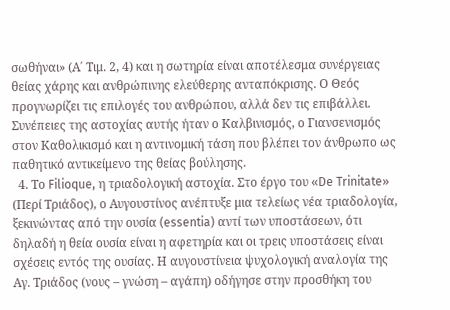σωθήναι» (Α΄ Τιμ. 2, 4) και η σωτηρία είναι αποτέλεσμα συνέργειας θείας χάρης και ανθρώπινης ελεύθερης ανταπόκρισης. Ο Θεός προγνωρίζει τις επιλογές του ανθρώπου, αλλά δεν τις επιβάλλει. Συνέπειες της αστοχίας αυτής ήταν ο Καλβινισμός, ο Γιανσενισμός στον Καθολικισμό και η αντινομική τάση που βλέπει τον άνθρωπο ως παθητικό αντικείμενο της θείας βούλησης.
  4. Το Filioque, η τριαδολογική αστοχία. Στο έργο του «De Trinitate» (Περί Τριάδος), ο Αυγουστίνος ανέπτυξε μια τελείως νέα τριαδολογία, ξεκινώντας από την ουσία (essentia) αντί των υποστάσεων, ότι δηλαδή η θεία ουσία είναι η αφετηρία και οι τρεις υποστάσεις είναι σχέσεις εντός της ουσίας. Η αυγουστίνεια ψυχολογική αναλογία της Αγ. Τριάδος (νους – γνώση – αγάπη) οδήγησε στην προσθήκη του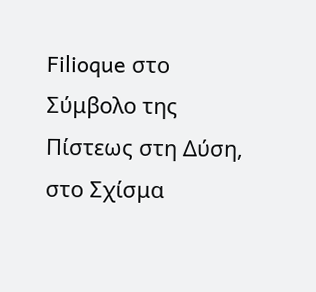Filioque στο Σύμβολο της Πίστεως στη Δύση, στο Σχίσμα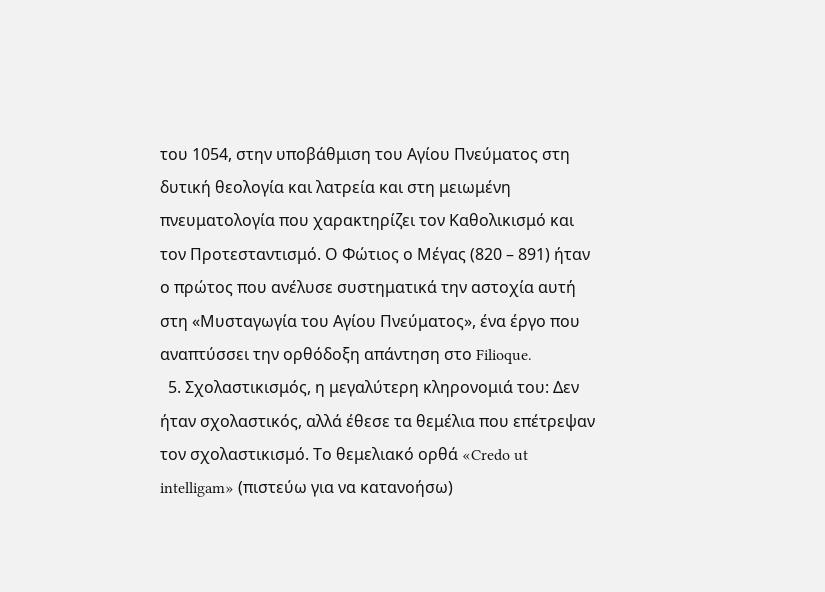του 1054, στην υποβάθμιση του Αγίου Πνεύματος στη δυτική θεολογία και λατρεία και στη μειωμένη πνευματολογία που χαρακτηρίζει τον Καθολικισμό και τον Προτεσταντισμό. Ο Φώτιος ο Μέγας (820 – 891) ήταν ο πρώτος που ανέλυσε συστηματικά την αστοχία αυτή στη «Μυσταγωγία του Αγίου Πνεύματος», ένα έργο που αναπτύσσει την ορθόδοξη απάντηση στο Filioque.
  5. Σχολαστικισμός, η μεγαλύτερη κληρονομιά του: Δεν ήταν σχολαστικός, αλλά έθεσε τα θεμέλια που επέτρεψαν τον σχολαστικισμό. Το θεμελιακό ορθά «Credo ut intelligam» (πιστεύω για να κατανοήσω)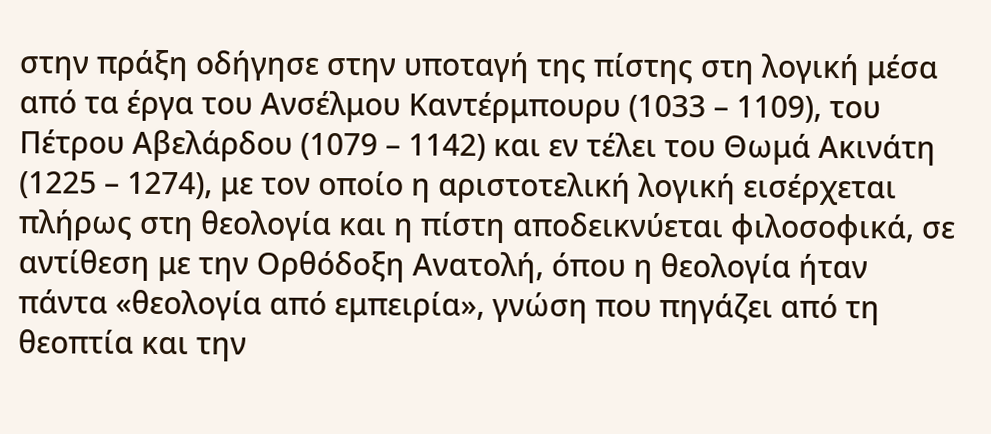στην πράξη οδήγησε στην υποταγή της πίστης στη λογική μέσα από τα έργα του Ανσέλμου Καντέρμπουρυ (1033 – 1109), του Πέτρου Αβελάρδου (1079 – 1142) και εν τέλει του Θωμά Ακινάτη (1225 – 1274), με τον οποίο η αριστοτελική λογική εισέρχεται πλήρως στη θεολογία και η πίστη αποδεικνύεται φιλοσοφικά, σε αντίθεση με την Ορθόδοξη Ανατολή, όπου η θεολογία ήταν πάντα «θεολογία από εμπειρία», γνώση που πηγάζει από τη θεοπτία και την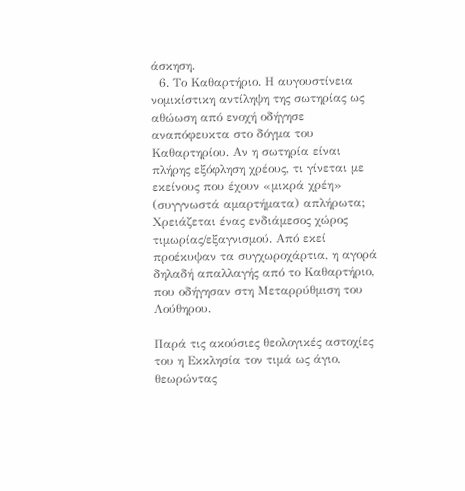άσκηση.
  6. Το Καθαρτήριο. Η αυγουστίνεια νομικίστικη αντίληψη της σωτηρίας ως αθώωση από ενοχή οδήγησε αναπόφευκτα στο δόγμα του Καθαρτηρίου. Αν η σωτηρία είναι πλήρης εξόφληση χρέους, τι γίνεται με εκείνους που έχουν «μικρά χρέη» (συγγνωστά αμαρτήματα) απλήρωτα; Χρειάζεται ένας ενδιάμεσος χώρος τιμωρίας/εξαγνισμού. Από εκεί προέκυψαν τα συγχωροχάρτια, η αγορά δηλαδή απαλλαγής από το Καθαρτήριο, που οδήγησαν στη Μεταρρύθμιση του Λούθηρου.

Παρά τις ακούσιες θεολογικές αστοχίες του η Εκκλησία τον τιμά ως άγιο, θεωρώντας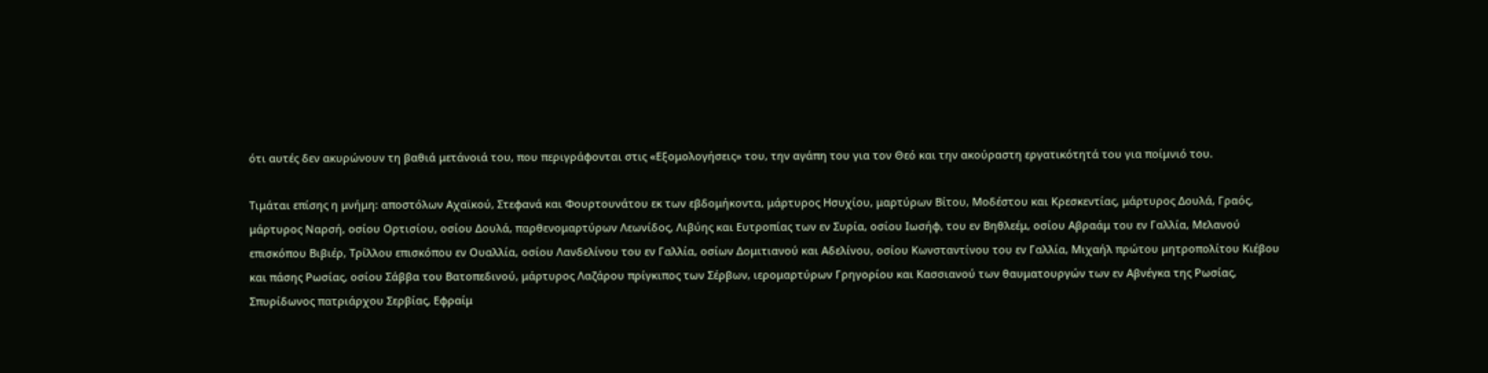ότι αυτές δεν ακυρώνουν τη βαθιά μετάνοιά του, που περιγράφονται στις «Εξομολογήσεις» του, την αγάπη του για τον Θεό και την ακούραστη εργατικότητά του για ποίμνιό του.

Τιμάται επίσης η μνήμη: αποστόλων Αχαϊκού, Στεφανά και Φουρτουνάτου εκ των εβδομήκοντα, μάρτυρος Ησυχίου, μαρτύρων Βίτου, Μοδέστου και Κρεσκεντίας, μάρτυρος Δουλά, Γραός, μάρτυρος Ναρσή, οσίου Ορτισίου, οσίου Δουλά, παρθενομαρτύρων Λεωνίδος, Λιβύης και Ευτροπίας των εν Συρία, οσίου Ιωσήφ, του εν Βηθλεέμ, οσίου Αβραάμ του εν Γαλλία, Μελανού επισκόπου Βιβιέρ, Τρίλλου επισκόπου εν Ουαλλία, οσίου Λανδελίνου του εν Γαλλία, οσίων Δομιτιανού και Αδελίνου, οσίου Κωνσταντίνου του εν Γαλλία, Μιχαήλ πρώτου μητροπολίτου Κιέβου και πάσης Ρωσίας, οσίου Σάββα του Βατοπεδινού, μάρτυρος Λαζάρου πρίγκιπος των Σέρβων, ιερομαρτύρων Γρηγορίου και Κασσιανού των θαυματουργών των εν Αβνέγκα της Ρωσίας, Σπυρίδωνος πατριάρχου Σερβίας, Εφραίμ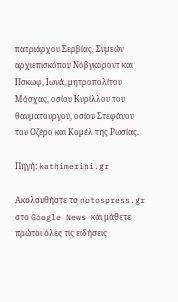πατριάρχου Σερβίας, Συμεών αρχιεπισκόπου Νόβγκοροντ και Πσκωφ, Ιωνά, μητροπολίτου Μόσχας, οσίου Κυρίλλου του θαυματουργού, οσίου Στεφάνου του Οζέρο και Κομέλ της Ρωσίας.

Πηγή: kathimerini.gr

Ακολουθήστε το notospress.gr στο Google News και μάθετε πρώτοι όλες τις ειδήσεις